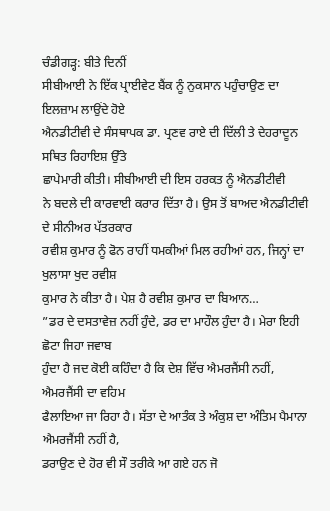ਚੰਡੀਗੜ੍ਹ: ਬੀਤੇ ਦਿਨੀਂ
ਸੀਬੀਆਈ ਨੇ ਇੱਕ ਪ੍ਰਾਈਵੇਟ ਬੈਂਕ ਨੂੰ ਨੁਕਸਾਨ ਪਹੁੰਚਾਉਣ ਦਾ ਇਲਜ਼ਾਮ ਲਾਉਂਦੇ ਹੋਏ
ਐਨਡੀਟੀਵੀ ਦੇ ਸੰਸਥਾਪਕ ਡਾ. ਪ੍ਰਣਵ ਰਾਏ ਦੀ ਦਿੱਲੀ ਤੇ ਦੇਹਰਾਦੂਨ ਸਥਿਤ ਰਿਹਾਇਸ਼ ਉੱਤੇ
ਛਾਪੇਮਾਰੀ ਕੀਤੀ। ਸੀਬੀਆਈ ਦੀ ਇਸ ਹਰਕਤ ਨੂੰ ਐਨਡੀਟੀਵੀ
ਨੇ ਬਦਲੇ ਦੀ ਕਾਰਵਾਈ ਕਰਾਰ ਦਿੱਤਾ ਹੈ। ਉਸ ਤੋਂ ਬਾਅਦ ਐਨਡੀਟੀਵੀ ਦੇ ਸੀਨੀਅਰ ਪੱਤਰਕਾਰ
ਰਵੀਸ਼ ਕੁਮਾਰ ਨੂੰ ਫੋਨ ਰਾਹੀਂ ਧਮਕੀਆਂ ਮਿਲ ਰਹੀਆਂ ਹਨ, ਜਿਨ੍ਹਾਂ ਦਾ ਖੁਲਾਸਾ ਖੁਦ ਰਵੀਸ਼
ਕੁਮਾਰ ਨੇ ਕੀਤਾ ਹੈ। ਪੇਸ਼ ਹੈ ਰਵੀਸ਼ ਕੁਮਾਰ ਦਾ ਬਿਆਨ…
”ਡਰ ਦੇ ਦਸਤਾਵੇਜ਼ ਨਹੀਂ ਹੁੰਦੇ, ਡਰ ਦਾ ਮਾਹੌਲ ਹੁੰਦਾ ਹੈ। ਮੇਰਾ ਇਹੀ ਛੋਟਾ ਜਿਹਾ ਜਵਾਬ
ਹੁੰਦਾ ਹੈ ਜਦ ਕੋਈ ਕਹਿੰਦਾ ਹੈ ਕਿ ਦੇਸ਼ ਵਿੱਚ ਐਮਰਜੈਂਸੀ ਨਹੀਂ, ਐਮਰਜੈਂਸੀ ਦਾ ਵਹਿਮ
ਫੈਲਾਇਆ ਜਾ ਰਿਹਾ ਹੈ। ਸੱਤਾ ਦੇ ਆਤੰਕ ਤੇ ਅੰਕੁਸ਼ ਦਾ ਅੰਤਿਮ ਪੈਮਾਨਾ ਐਮਰਜੈਂਸੀ ਨਹੀਂ ਹੈ,
ਡਰਾਉਣ ਦੇ ਹੋਰ ਵੀ ਸੌ ਤਰੀਕੇ ਆ ਗਏ ਹਨ ਜੋ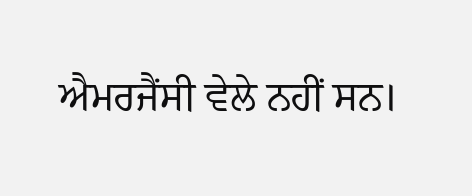ਐਮਰਜੈਂਸੀ ਵੇਲੇ ਨਹੀਂ ਸਨ।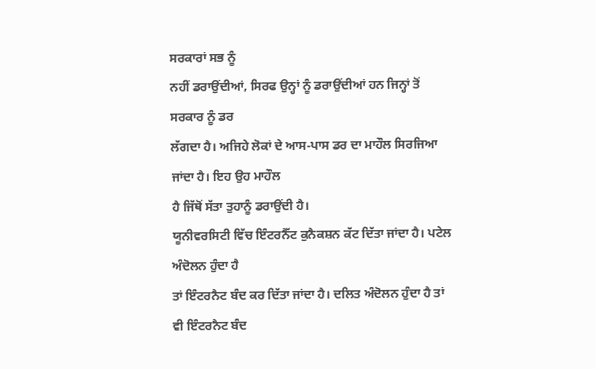ਸਰਕਾਰਾਂ ਸਭ ਨੂੰ
ਨਹੀਂ ਡਰਾਉਂਦੀਆਂ, ਸਿਰਫ ਉਨ੍ਹਾਂ ਨੂੰ ਡਰਾਉਂਦੀਆਂ ਹਨ ਜਿਨ੍ਹਾਂ ਤੋਂ ਸਰਕਾਰ ਨੂੰ ਡਰ
ਲੱਗਦਾ ਹੈ। ਅਜਿਹੇ ਲੋਕਾਂ ਦੇ ਆਸ-ਪਾਸ ਡਰ ਦਾ ਮਾਹੌਲ ਸਿਰਜਿਆ ਜਾਂਦਾ ਹੈ। ਇਹ ਉਹ ਮਾਹੌਲ
ਹੈ ਜਿੱਥੋਂ ਸੱਤਾ ਤੁਹਾਨੂੰ ਡਰਾਉਂਦੀ ਹੈ।
ਯੂਨੀਵਰਸਿਟੀ ਵਿੱਚ ਇੰਟਰਨੈੱਟ ਕੁਨੈਕਸ਼ਨ ਕੱਟ ਦਿੱਤਾ ਜਾਂਦਾ ਹੈ। ਪਟੇਲ ਅੰਦੋਲਨ ਹੁੰਦਾ ਹੈ
ਤਾਂ ਇੰਟਰਨੈਟ ਬੰਦ ਕਰ ਦਿੱਤਾ ਜਾਂਦਾ ਹੈ। ਦਲਿਤ ਅੰਦੋਲਨ ਹੁੰਦਾ ਹੈ ਤਾਂ ਵੀ ਇੰਟਰਨੈਟ ਬੰਦ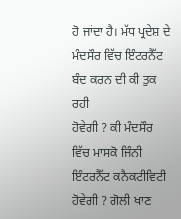ਹੋ ਜਾਂਦਾ ਹੈ। ਮੱਧ ਪ੍ਰਦੇਸ਼ ਦੇ ਮੰਦਸੌਰ ਵਿੱਚ ਇੰਟਰਨੈੱਟ ਬੰਦ ਕਰਨ ਦੀ ਕੀ ਤੁਕ ਰਹੀ
ਹੋਵੇਗੀ ? ਕੀ ਮੰਦਸੌਰ ਵਿੱਚ ਮਾਸਕੋ ਜਿੰਨੀ ਇੰਟਰਨੈੱਟ ਕਨੈਕਟੀਵਿਟੀ ਹੋਵੇਗੀ ? ਗੋਲੀ ਖਾਣ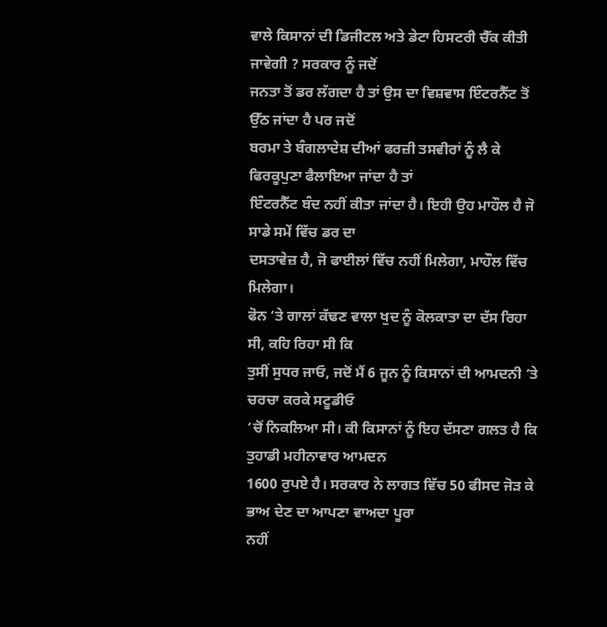ਵਾਲੇ ਕਿਸਾਨਾਂ ਦੀ ਡਿਜੀਟਲ ਅਤੇ ਡੇਟਾ ਹਿਸਟਰੀ ਚੈੱਕ ਕੀਤੀ ਜਾਵੇਗੀ ? ਸਰਕਾਰ ਨੂੰ ਜਦੋਂ
ਜਨਤਾ ਤੋਂ ਡਰ ਲੱਗਦਾ ਹੈ ਤਾਂ ਉਸ ਦਾ ਵਿਸ਼ਵਾਸ ਇੰਟਰਨੈੱਟ ਤੋਂ ਉੱਠ ਜਾਂਦਾ ਹੈ ਪਰ ਜਦੋਂ
ਬਰਮਾ ਤੇ ਬੰਗਲਾਦੇਸ਼ ਦੀਆਂ ਫਰਜ਼ੀ ਤਸਵੀਰਾਂ ਨੂੰ ਲੈ ਕੇ ਫਿਰਕੂਪੁਣਾ ਫੈਲਾਇਆ ਜਾਂਦਾ ਹੈ ਤਾਂ
ਇੰਟਰਨੈੱਟ ਬੰਦ ਨਹੀਂ ਕੀਤਾ ਜਾਂਦਾ ਹੈ। ਇਹੀ ਉਹ ਮਾਹੌਲ ਹੈ ਜੋ ਸਾਡੇ ਸਮੇਂ ਵਿੱਚ ਡਰ ਦਾ
ਦਸਤਾਵੇਜ਼ ਹੈ, ਜੋ ਫਾਈਲਾਂ ਵਿੱਚ ਨਹੀਂ ਮਿਲੇਗਾ, ਮਾਹੌਲ ਵਿੱਚ ਮਿਲੇਗਾ।
ਫੋਨ ‘ਤੇ ਗਾਲਾਂ ਕੱਢਣ ਵਾਲਾ ਖੁਦ ਨੂੰ ਕੋਲਕਾਤਾ ਦਾ ਦੱਸ ਰਿਹਾ ਸੀ, ਕਹਿ ਰਿਹਾ ਸੀ ਕਿ
ਤੁਸੀਂ ਸੁਧਰ ਜਾਓ, ਜਦੋਂ ਮੈਂ 6 ਜੂਨ ਨੂੰ ਕਿਸਾਨਾਂ ਦੀ ਆਮਦਨੀ ‘ਤੇ ਚਰਚਾ ਕਰਕੇ ਸਟੂਡੀਓ
‘ਚੋਂ ਨਿਕਲਿਆ ਸੀ। ਕੀ ਕਿਸਾਨਾਂ ਨੂੰ ਇਹ ਦੱਸਣਾ ਗਲਤ ਹੈ ਕਿ ਤੁਹਾਡੀ ਮਹੀਨਾਵਾਰ ਆਮਦਨ
1600 ਰੁਪਏ ਹੈ। ਸਰਕਾਰ ਨੇ ਲਾਗਤ ਵਿੱਚ 50 ਫੀਸਦ ਜੋੜ ਕੇ ਭਾਅ ਦੇਣ ਦਾ ਆਪਣਾ ਵਾਅਦਾ ਪੂਰਾ
ਨਹੀਂ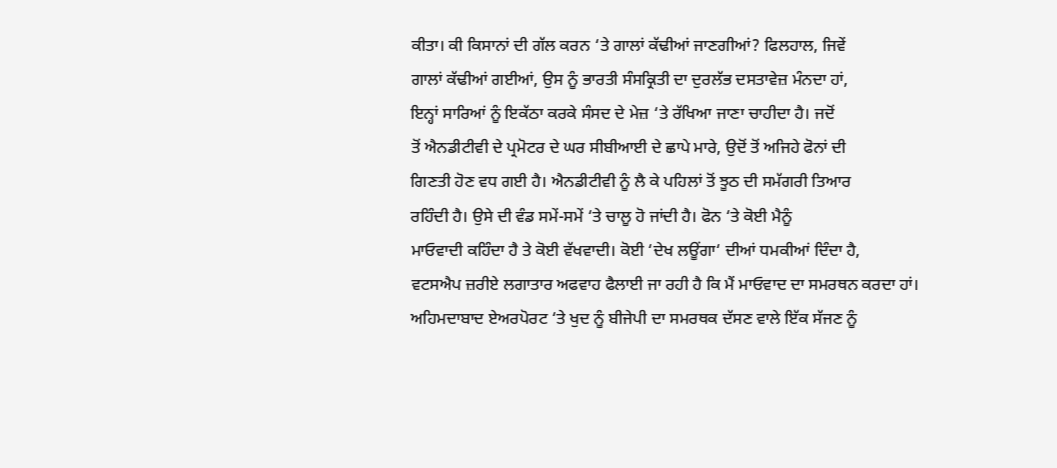ਕੀਤਾ। ਕੀ ਕਿਸਾਨਾਂ ਦੀ ਗੱਲ ਕਰਨ ‘ਤੇ ਗਾਲਾਂ ਕੱਢੀਆਂ ਜਾਣਗੀਆਂ? ਫਿਲਹਾਲ, ਜਿਵੇਂ
ਗਾਲਾਂ ਕੱਢੀਆਂ ਗਈਆਂ, ਉਸ ਨੂੰ ਭਾਰਤੀ ਸੰਸਕ੍ਰਿਤੀ ਦਾ ਦੁਰਲੱਭ ਦਸਤਾਵੇਜ਼ ਮੰਨਦਾ ਹਾਂ,
ਇਨ੍ਹਾਂ ਸਾਰਿਆਂ ਨੂੰ ਇਕੱਠਾ ਕਰਕੇ ਸੰਸਦ ਦੇ ਮੇਜ਼ ‘ਤੇ ਰੱਖਿਆ ਜਾਣਾ ਚਾਹੀਦਾ ਹੈ। ਜਦੋਂ
ਤੋਂ ਐਨਡੀਟੀਵੀ ਦੇ ਪ੍ਰਮੋਟਰ ਦੇ ਘਰ ਸੀਬੀਆਈ ਦੇ ਛਾਪੇ ਮਾਰੇ, ਉਦੋਂ ਤੋਂ ਅਜਿਹੇ ਫੋਨਾਂ ਦੀ
ਗਿਣਤੀ ਹੋਣ ਵਧ ਗਈ ਹੈ। ਐਨਡੀਟੀਵੀ ਨੂੰ ਲੈ ਕੇ ਪਹਿਲਾਂ ਤੋਂ ਝੂਠ ਦੀ ਸਮੱਗਰੀ ਤਿਆਰ
ਰਹਿੰਦੀ ਹੈ। ਉਸੇ ਦੀ ਵੰਡ ਸਮੇਂ-ਸਮੇਂ ‘ਤੇ ਚਾਲੂ ਹੋ ਜਾਂਦੀ ਹੈ। ਫੋਨ ‘ਤੇ ਕੋਈ ਮੈਨੂੰ
ਮਾਓਵਾਦੀ ਕਹਿੰਦਾ ਹੈ ਤੇ ਕੋਈ ਵੱਖਵਾਦੀ। ਕੋਈ ‘ਦੇਖ ਲਊਂਗਾ‘ ਦੀਆਂ ਧਮਕੀਆਂ ਦਿੰਦਾ ਹੈ,
ਵਟਸਐਪ ਜ਼ਰੀਏ ਲਗਾਤਾਰ ਅਫਵਾਹ ਫੈਲਾਈ ਜਾ ਰਹੀ ਹੈ ਕਿ ਮੈਂ ਮਾਓਵਾਦ ਦਾ ਸਮਰਥਨ ਕਰਦਾ ਹਾਂ।
ਅਹਿਮਦਾਬਾਦ ਏਅਰਪੋਰਟ ‘ਤੇ ਖੁਦ ਨੂੰ ਬੀਜੇਪੀ ਦਾ ਸਮਰਥਕ ਦੱਸਣ ਵਾਲੇ ਇੱਕ ਸੱਜਣ ਨੂੰ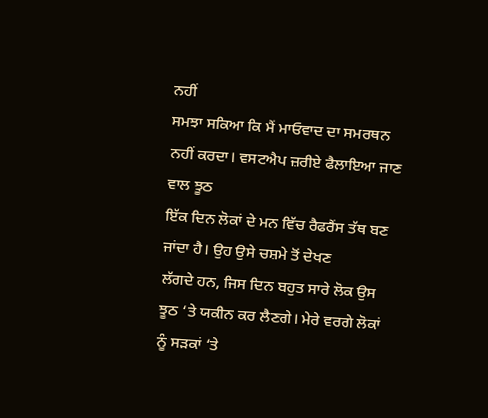ਨਹੀਂ
ਸਮਝਾ ਸਕਿਆ ਕਿ ਮੈਂ ਮਾਓਵਾਦ ਦਾ ਸਮਰਥਨ ਨਹੀਂ ਕਰਦਾ। ਵਸਟਐਪ ਜ਼ਰੀਏ ਫੈਲਾਇਆ ਜਾਣ ਵਾਲ ਝੂਠ
ਇੱਕ ਦਿਨ ਲੋਕਾਂ ਦੇ ਮਨ ਵਿੱਚ ਰੈਫਰੈਂਸ ਤੱਥ ਬਣ ਜਾਂਦਾ ਹੈ। ਉਹ ਉਸੇ ਚਸ਼ਮੇ ਤੋਂ ਦੇਖਣ
ਲੱਗਦੇ ਹਨ, ਜਿਸ ਦਿਨ ਬਹੁਤ ਸਾਰੇ ਲੋਕ ਉਸ ਝੂਠ ‘ਤੇ ਯਕੀਨ ਕਰ ਲੈਣਗੇ। ਮੇਰੇ ਵਰਗੇ ਲੋਕਾਂ
ਨੂੰ ਸੜਕਾਂ ‘ਤੇ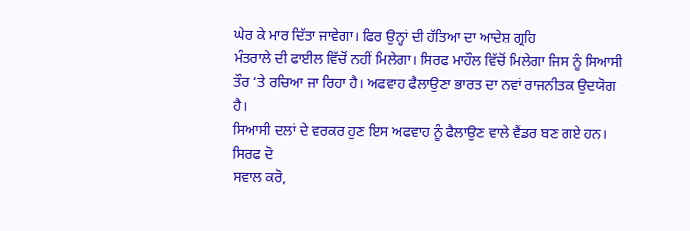ਘੇਰ ਕੇ ਮਾਰ ਦਿੱਤਾ ਜਾਵੇਗਾ। ਫਿਰ ਉਨ੍ਹਾਂ ਦੀ ਹੱਤਿਆ ਦਾ ਆਦੇਸ਼ ਗ੍ਰਹਿ
ਮੰਤਰਾਲੇ ਦੀ ਫਾਈਲ ਵਿੱਚੋਂ ਨਹੀਂ ਮਿਲੇਗਾ। ਸਿਰਫ ਮਾਹੌਲ ਵਿੱਚੋਂ ਮਿਲੇਗਾ ਜਿਸ ਨੂੰ ਸਿਆਸੀ
ਤੌਰ ‘ਤੇ ਰਚਿਆ ਜਾ ਰਿਹਾ ਹੈ। ਅਫਵਾਹ ਫੈਲਾਉਣਾ ਭਾਰਤ ਦਾ ਨਵਾਂ ਰਾਜਨੀਤਕ ਉਦਯੋਗ ਹੈ।
ਸਿਆਸੀ ਦਲਾਂ ਦੇ ਵਰਕਰ ਹੁਣ ਇਸ ਅਫਵਾਹ ਨੂੰ ਫੈਲਾਉਣ ਵਾਲੇ ਵੈਂਡਰ ਬਣ ਗਏ ਹਨ। ਸਿਰਫ ਦੋ
ਸਵਾਲ ਕਰੋ,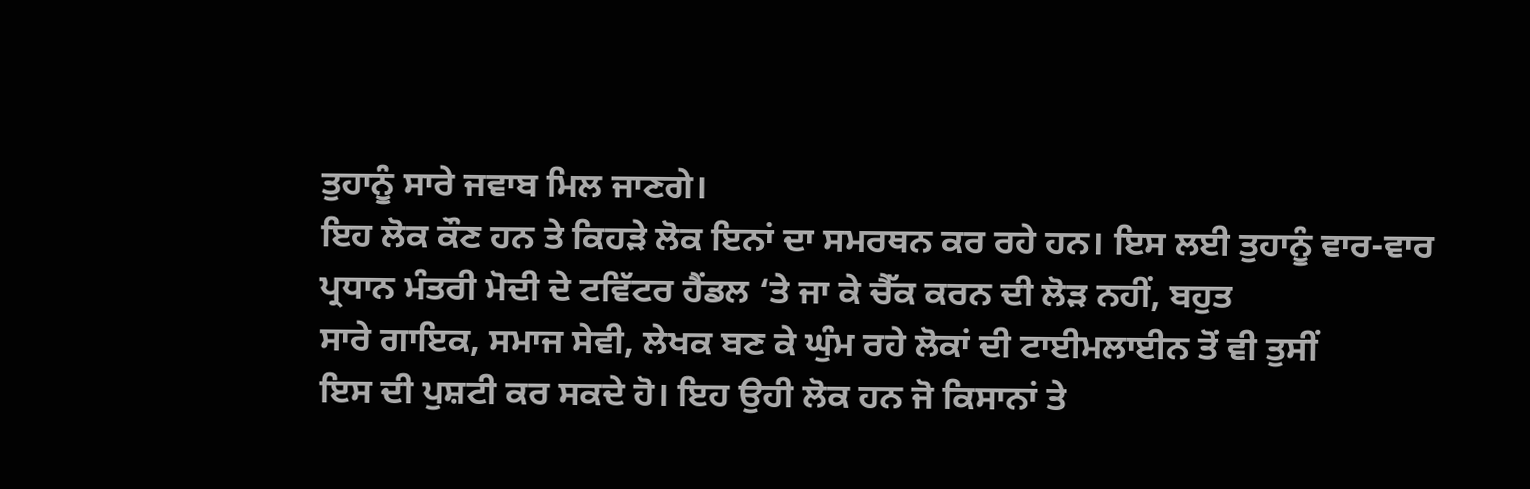ਤੁਹਾਨੂੰ ਸਾਰੇ ਜਵਾਬ ਮਿਲ ਜਾਣਗੇ।
ਇਹ ਲੋਕ ਕੌਣ ਹਨ ਤੇ ਕਿਹੜੇ ਲੋਕ ਇਨਾਂ ਦਾ ਸਮਰਥਨ ਕਰ ਰਹੇ ਹਨ। ਇਸ ਲਈ ਤੁਹਾਨੂੰ ਵਾਰ-ਵਾਰ
ਪ੍ਰਧਾਨ ਮੰਤਰੀ ਮੋਦੀ ਦੇ ਟਵਿੱਟਰ ਹੈਂਡਲ ‘ਤੇ ਜਾ ਕੇ ਚੈੱਕ ਕਰਨ ਦੀ ਲੋੜ ਨਹੀਂ, ਬਹੁਤ
ਸਾਰੇ ਗਾਇਕ, ਸਮਾਜ ਸੇਵੀ, ਲੇਖਕ ਬਣ ਕੇ ਘੁੰਮ ਰਹੇ ਲੋਕਾਂ ਦੀ ਟਾਈਮਲਾਈਨ ਤੋਂ ਵੀ ਤੁਸੀਂ
ਇਸ ਦੀ ਪੁਸ਼ਟੀ ਕਰ ਸਕਦੇ ਹੋ। ਇਹ ਉਹੀ ਲੋਕ ਹਨ ਜੋ ਕਿਸਾਨਾਂ ਤੇ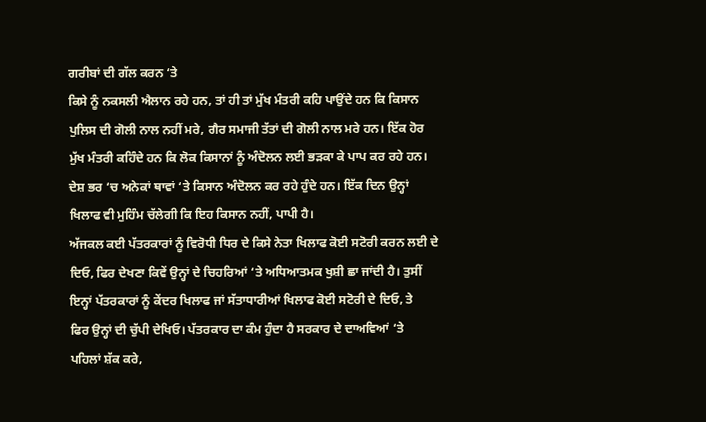ਗਰੀਬਾਂ ਦੀ ਗੱਲ ਕਰਨ ‘ਤੇ
ਕਿਸੇ ਨੂੰ ਨਕਸਲੀ ਐਲਾਨ ਰਹੇ ਹਨ, ਤਾਂ ਹੀ ਤਾਂ ਮੁੱਖ ਮੰਤਰੀ ਕਹਿ ਪਾਉਂਦੇ ਹਨ ਕਿ ਕਿਸਾਨ
ਪੁਲਿਸ ਦੀ ਗੋਲੀ ਨਾਲ ਨਹੀਂ ਮਰੇ, ਗੈਰ ਸਮਾਜੀ ਤੱਤਾਂ ਦੀ ਗੋਲੀ ਨਾਲ ਮਰੇ ਹਨ। ਇੱਕ ਹੋਰ
ਮੁੱਖ ਮੰਤਰੀ ਕਹਿੰਦੇ ਹਨ ਕਿ ਲੋਕ ਕਿਸਾਨਾਂ ਨੂੰ ਅੰਦੋਲਨ ਲਈ ਭੜਕਾ ਕੇ ਪਾਪ ਕਰ ਰਹੇ ਹਨ।
ਦੇਸ਼ ਭਰ ‘ਚ ਅਨੇਕਾਂ ਥਾਵਾਂ ‘ਤੇ ਕਿਸਾਨ ਅੰਦੋਲਨ ਕਰ ਰਹੇ ਹੁੰਦੇ ਹਨ। ਇੱਕ ਦਿਨ ਉਨ੍ਹਾਂ
ਖਿਲਾਫ ਵੀ ਮੁਹਿੰਮ ਚੱਲੇਗੀ ਕਿ ਇਹ ਕਿਸਾਨ ਨਹੀਂ, ਪਾਪੀ ਹੈ।
ਅੱਜਕਲ ਕਈ ਪੱਤਰਕਾਰਾਂ ਨੂੰ ਵਿਰੋਧੀ ਧਿਰ ਦੇ ਕਿਸੇ ਨੇਤਾ ਖਿਲਾਫ ਕੋਈ ਸਟੋਰੀ ਕਰਨ ਲਈ ਦੇ
ਦਿਓ, ਫਿਰ ਦੇਖਣਾ ਕਿਵੇਂ ਉਨ੍ਹਾਂ ਦੇ ਚਿਹਰਿਆਂ ‘ਤੇ ਅਧਿਆਤਮਕ ਖੁਸ਼ੀ ਛਾ ਜਾਂਦੀ ਹੈ। ਤੁਸੀਂ
ਇਨ੍ਹਾਂ ਪੱਤਰਕਾਰਾਂ ਨੂੰ ਕੇਂਦਰ ਖਿਲਾਫ ਜਾਂ ਸੱਤਾਧਾਰੀਆਂ ਖਿਲਾਫ ਕੋਈ ਸਟੋਰੀ ਦੇ ਦਿਓ, ਤੇ
ਫਿਰ ਉਨ੍ਹਾਂ ਦੀ ਚੁੱਪੀ ਦੇਖਿਓ। ਪੱਤਰਕਾਰ ਦਾ ਕੰਮ ਹੁੰਦਾ ਹੈ ਸਰਕਾਰ ਦੇ ਦਾਅਵਿਆਂ ‘ਤੇ
ਪਹਿਲਾਂ ਸ਼ੱਕ ਕਰੇ,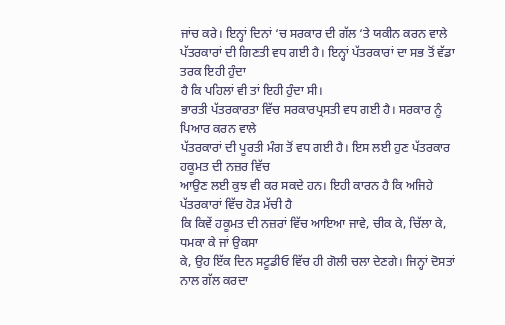ਜਾਂਚ ਕਰੇ। ਇਨ੍ਹਾਂ ਦਿਨਾਂ ‘ਚ ਸਰਕਾਰ ਦੀ ਗੱਲ ‘ਤੇ ਯਕੀਨ ਕਰਨ ਵਾਲੇ
ਪੱਤਰਕਾਰਾਂ ਦੀ ਗਿਣਤੀ ਵਧ ਗਈ ਹੈ। ਇਨ੍ਹਾਂ ਪੱਤਰਕਾਰਾਂ ਦਾ ਸਭ ਤੋਂ ਵੱਡਾ ਤਰਕ ਇਹੀ ਹੁੰਦਾ
ਹੈ ਕਿ ਪਹਿਲਾਂ ਵੀ ਤਾਂ ਇਹੀ ਹੁੰਦਾ ਸੀ।
ਭਾਰਤੀ ਪੱਤਰਕਾਰਤਾ ਵਿੱਚ ਸਰਕਾਰਪ੍ਰਸਤੀ ਵਧ ਗਈ ਹੈ। ਸਰਕਾਰ ਨੂੰ ਪਿਆਰ ਕਰਨ ਵਾਲੇ
ਪੱਤਰਕਾਰਾਂ ਦੀ ਪੂਰਤੀ ਮੰਗ ਤੋਂ ਵਧ ਗਈ ਹੈ। ਇਸ ਲਈ ਹੁਣ ਪੱਤਰਕਾਰ ਹਕੂਮਤ ਦੀ ਨਜ਼ਰ ਵਿੱਚ
ਆਉਣ ਲਈ ਕੁਝ ਵੀ ਕਰ ਸਕਦੇ ਹਨ। ਇਹੀ ਕਾਰਨ ਹੈ ਕਿ ਅਜਿਹੇ ਪੱਤਰਕਾਰਾਂ ਵਿੱਚ ਹੋੜ ਮੱਚੀ ਹੈ
ਕਿ ਕਿਵੇਂ ਹਕੂਮਤ ਦੀ ਨਜ਼ਰਾਂ ਵਿੱਚ ਆਇਆ ਜਾਵੇ, ਚੀਕ ਕੇ, ਚਿੱਲਾ ਕੇ, ਧਮਕਾ ਕੇ ਜਾਂ ਉਕਸਾ
ਕੇ, ਉਹ ਇੱਕ ਦਿਨ ਸਟੂਡੀਓ ਵਿੱਚ ਹੀ ਗੋਲੀ ਚਲਾ ਦੇਣਗੇ। ਜਿਨ੍ਹਾਂ ਦੋਸਤਾਂ ਨਾਲ ਗੱਲ ਕਰਦਾ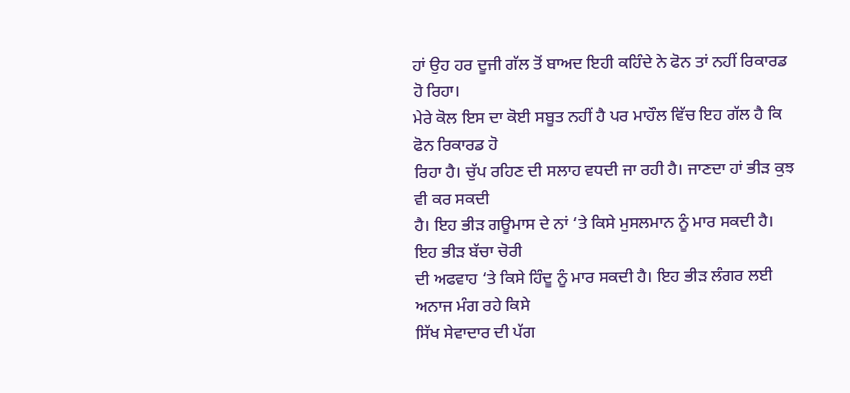ਹਾਂ ਉਹ ਹਰ ਦੂਜੀ ਗੱਲ ਤੋਂ ਬਾਅਦ ਇਹੀ ਕਹਿੰਦੇ ਨੇ ਫੋਨ ਤਾਂ ਨਹੀਂ ਰਿਕਾਰਡ ਹੋ ਰਿਹਾ।
ਮੇਰੇ ਕੋਲ ਇਸ ਦਾ ਕੋਈ ਸਬੂਤ ਨਹੀਂ ਹੈ ਪਰ ਮਾਹੌਲ ਵਿੱਚ ਇਹ ਗੱਲ ਹੈ ਕਿ ਫੋਨ ਰਿਕਾਰਡ ਹੋ
ਰਿਹਾ ਹੈ। ਚੁੱਪ ਰਹਿਣ ਦੀ ਸਲਾਹ ਵਧਦੀ ਜਾ ਰਹੀ ਹੈ। ਜਾਣਦਾ ਹਾਂ ਭੀੜ ਕੁਝ ਵੀ ਕਰ ਸਕਦੀ
ਹੈ। ਇਹ ਭੀੜ ਗਊਮਾਸ ਦੇ ਨਾਂ ‘ਤੇ ਕਿਸੇ ਮੁਸਲਮਾਨ ਨੂੰ ਮਾਰ ਸਕਦੀ ਹੈ। ਇਹ ਭੀੜ ਬੱਚਾ ਚੋਰੀ
ਦੀ ਅਫਵਾਹ ‘ਤੇ ਕਿਸੇ ਹਿੰਦੂ ਨੂੰ ਮਾਰ ਸਕਦੀ ਹੈ। ਇਹ ਭੀੜ ਲੰਗਰ ਲਈ ਅਨਾਜ ਮੰਗ ਰਹੇ ਕਿਸੇ
ਸਿੱਖ ਸੇਵਾਦਾਰ ਦੀ ਪੱਗ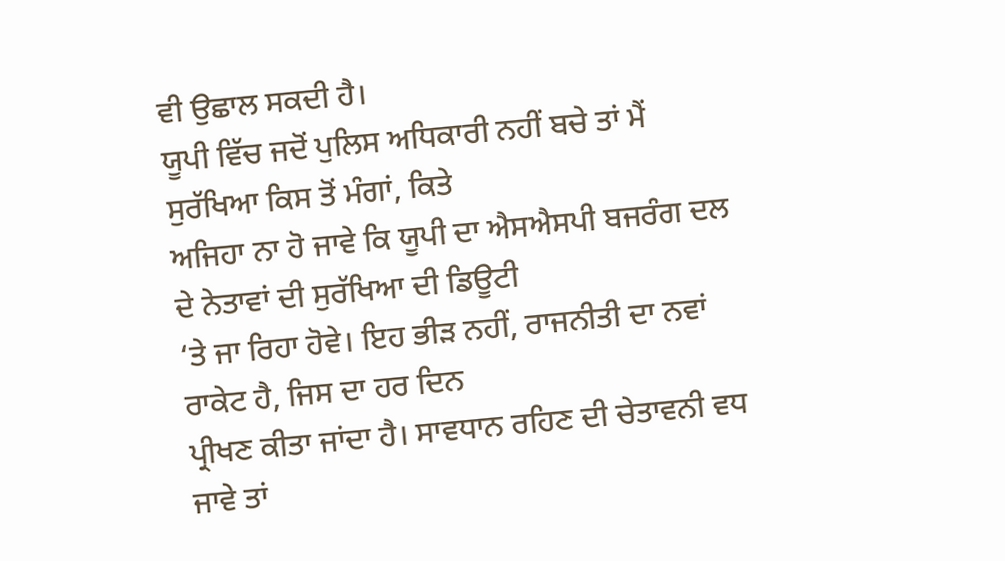ਵੀ ਉਛਾਲ ਸਕਦੀ ਹੈ।
ਯੂਪੀ ਵਿੱਚ ਜਦੋਂ ਪੁਲਿਸ ਅਧਿਕਾਰੀ ਨਹੀਂ ਬਚੇ ਤਾਂ ਮੈਂ ਸੁਰੱਖਿਆ ਕਿਸ ਤੋਂ ਮੰਗਾਂ, ਕਿਤੇ
ਅਜਿਹਾ ਨਾ ਹੋ ਜਾਵੇ ਕਿ ਯੂਪੀ ਦਾ ਐਸਐਸਪੀ ਬਜਰੰਗ ਦਲ ਦੇ ਨੇਤਾਵਾਂ ਦੀ ਸੁਰੱਖਿਆ ਦੀ ਡਿਊਟੀ
‘ਤੇ ਜਾ ਰਿਹਾ ਹੋਵੇ। ਇਹ ਭੀੜ ਨਹੀਂ, ਰਾਜਨੀਤੀ ਦਾ ਨਵਾਂ ਰਾਕੇਟ ਹੈ, ਜਿਸ ਦਾ ਹਰ ਦਿਨ
ਪ੍ਰੀਖਣ ਕੀਤਾ ਜਾਂਦਾ ਹੈ। ਸਾਵਧਾਨ ਰਹਿਣ ਦੀ ਚੇਤਾਵਨੀ ਵਧ ਜਾਵੇ ਤਾਂ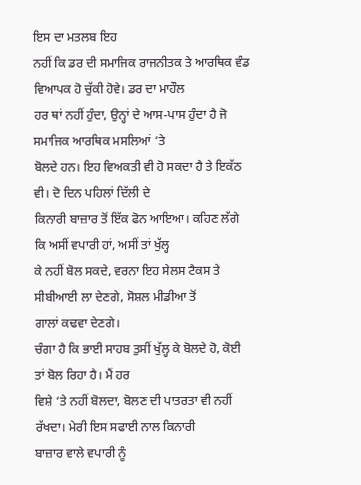ਇਸ ਦਾ ਮਤਲਬ ਇਹ
ਨਹੀਂ ਕਿ ਡਰ ਦੀ ਸਮਾਜਿਕ ਰਾਜਨੀਤਕ ਤੇ ਆਰਥਿਕ ਵੰਡ ਵਿਆਪਕ ਹੋ ਚੁੱਕੀ ਹੋਵੇ। ਡਰ ਦਾ ਮਾਹੌਲ
ਹਰ ਥਾਂ ਨਹੀਂ ਹੁੰਦਾ, ਉਨ੍ਹਾਂ ਦੇ ਆਸ-ਪਾਸ ਹੁੰਦਾ ਹੈ ਜੋ ਸਮਾਜਿਕ ਆਰਥਿਕ ਮਸਲਿਆਂ ‘ਤੇ
ਬੋਲਦੇ ਹਨ। ਇਹ ਵਿਅਕਤੀ ਵੀ ਹੋ ਸਕਦਾ ਹੈ ਤੇ ਇਕੱਠ ਵੀ। ਦੋ ਦਿਨ ਪਹਿਲਾਂ ਦਿੱਲੀ ਦੇ
ਕਿਨਾਰੀ ਬਾਜ਼ਾਰ ਤੋਂ ਇੱਕ ਫੋਨ ਆਇਆ। ਕਹਿਣ ਲੱਗੇ ਕਿ ਅਸੀਂ ਵਪਾਰੀ ਹਾਂ, ਅਸੀਂ ਤਾਂ ਖੁੱਲ੍ਹ
ਕੇ ਨਹੀਂ ਬੋਲ ਸਕਦੇ, ਵਰਨਾ ਇਹ ਸੇਲਸ ਟੈਕਸ ਤੇ ਸੀਬੀਆਈ ਲਾ ਦੇਣਗੇ, ਸੋਸ਼ਲ ਮੀਡੀਆ ਤੋਂ
ਗਾਲਾਂ ਕਢਵਾ ਦੇਣਗੇ।
ਚੰਗਾ ਹੈ ਕਿ ਭਾਈ ਸਾਹਬ ਤੁਸੀਂ ਖੁੱਲ੍ਹ ਕੇ ਬੋਲਦੇ ਹੋ, ਕੋਈ ਤਾਂ ਬੋਲ ਰਿਹਾ ਹੈ। ਮੈਂ ਹਰ
ਵਿਸ਼ੇ ‘ਤੇ ਨਹੀਂ ਬੋਲਦਾ, ਬੋਲਣ ਦੀ ਪਾਤਰਤਾ ਵੀ ਨਹੀਂ ਰੱਖਦਾ। ਮੇਰੀ ਇਸ ਸਫਾਈ ਨਾਲ ਕਿਨਾਰੀ
ਬਾਜ਼ਾਰ ਵਾਲੇ ਵਪਾਰੀ ਨੂੰ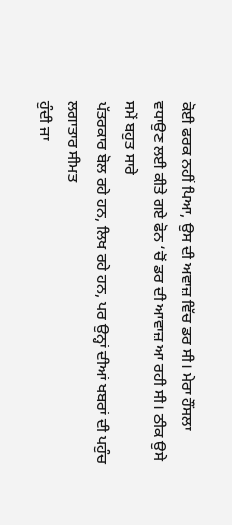ਕੋਈ ਫਰਕ ਨਹੀਂ ਪਿਆ, ਉਸ ਦੀ ਅਵਾਜ਼ ਵਿੱਚ ਡਰ ਸੀ। ਮੇਰਾ ਹੌਂਸਲਾ
ਵਧਾਉਣ ਲਈ ਕੀਤੇ ਗਏ ਫੋਨ ‘ਚੋਂ ਡਰ ਦੀ ਆਵਾਜ਼ ਆ ਰਹੀ ਸੀ। ਠੀਕ ਉਸੇ ਸਮੇਂ ਬਹੁਤ ਸਾਰੇ
ਪੱਤਰਕਾਰ ਬੋਲ ਰਹੇ ਹਨ, ਲਿਖ ਰਹੇ ਹਨ, ਪਰ ਉਨ੍ਹਾਂ ਦੀਆਂ ਖਬਰਾਂ ਦੀ ਪਹੁੰਚ ਲਗਾਤਾਰ ਸੀਮਤ
ਹੁੰਦੀ ਜਾ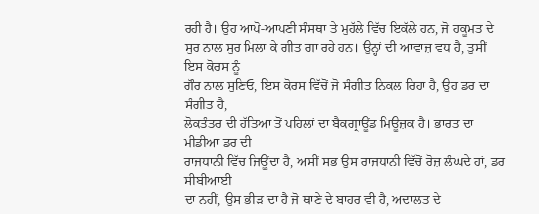ਰਹੀ ਹੈ। ਉਹ ਆਪੋ-ਆਪਣੀ ਸੰਸਥਾ ਤੇ ਮੁਹੱਲੇ ਵਿੱਚ ਇਕੱਲੇ ਹਨ, ਜੋ ਹਕੂਮਤ ਦੇ
ਸੁਰ ਨਾਲ ਸੁਰ ਮਿਲਾ ਕੇ ਗੀਤ ਗਾ ਰਹੇ ਹਨ। ਉਨ੍ਹਾਂ ਦੀ ਆਵਾਜ਼ ਵਧ ਹੈ, ਤੁਸੀਂ ਇਸ ਕੋਰਸ ਨੂੰ
ਗੌਰ ਨਾਲ ਸੁਣਿਓ, ਇਸ ਕੋਰਸ ਵਿੱਚੋਂ ਜੋ ਸੰਗੀਤ ਨਿਕਲ ਰਿਹਾ ਹੈ, ਉਹ ਡਰ ਦਾ ਸੰਗੀਤ ਹੈ,
ਲੋਕਤੰਤਰ ਦੀ ਹੱਤਿਆ ਤੋਂ ਪਹਿਲਾਂ ਦਾ ਬੈਕਗ੍ਰਾਊਂਡ ਮਿਊਜ਼ਕ ਹੈ। ਭਾਰਤ ਦਾ ਮੀਡੀਆ ਡਰ ਦੀ
ਰਾਜਧਾਨੀ ਵਿੱਚ ਜਿਊਂਦਾ ਹੈ, ਅਸੀਂ ਸਭ ਉਸ ਰਾਜਧਾਨੀ ਵਿੱਚੋਂ ਰੋਜ਼ ਲੰਘਦੇ ਹਾਂ, ਡਰ ਸੀਬੀਆਈ
ਦਾ ਨਹੀਂ, ਉਸ ਭੀੜ ਦਾ ਹੈ ਜੋ ਥਾਣੇ ਦੇ ਬਾਹਰ ਵੀ ਹੈ, ਅਦਾਲਤ ਦੇ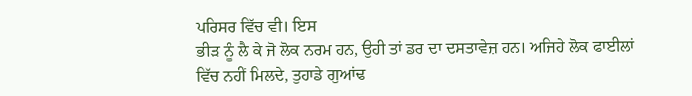ਪਰਿਸਰ ਵਿੱਚ ਵੀ। ਇਸ
ਭੀੜ ਨੂੰ ਲੈ ਕੇ ਜੋ ਲੋਕ ਨਰਮ ਹਨ, ਉਹੀ ਤਾਂ ਡਰ ਦਾ ਦਸਤਾਵੇਜ਼ ਹਨ। ਅਜਿਹੇ ਲੋਕ ਫਾਈਲਾਂ
ਵਿੱਚ ਨਹੀਂ ਮਿਲਦੇ, ਤੁਹਾਡੇ ਗੁਆਂਢ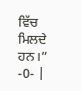ਵਿੱਚ ਮਿਲਦੇ ਹਨ।”
-0- |